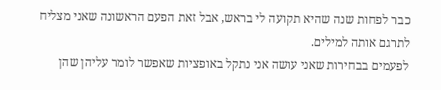כבר לפחות שנה שהיא תקועה לי בראש, אבל זאת הפעם הראשונה שאני מצליח לתרגם אותה למילים.
לפעמים בבחירות שאני עושה אני נתקל באופציות שאפשר לומר עליהן שהן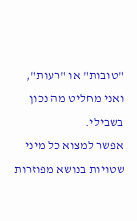"טובות" או "רעות", ואני מחליט מה נכון בשבילי.
אפשר למצוא כל מיני שטויות בנושא מפוזרות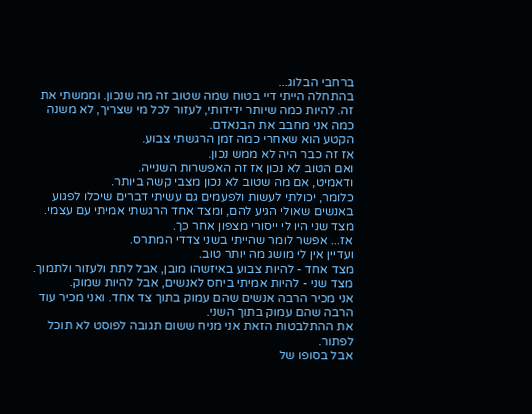ברחבי הבלוג...
בהתחלה הייתי דיי בטוח שמה שטוב זה מה שנכון. וממשתי את זה. להיות כמה שיותר ידידותי, לעזור לכל מי שצריך, לא משנה כמה אני מחבב את הבנאדם.
הקטע הוא שאחרי כמה זמן הרגשתי צבוע.
אז זה כבר היה לא ממש נכון.
ואם הטוב לא נכון אז זה האפשרות השנייה.
ודאמיט, אם מה שטוב לא נכון מצבי קשה ביותר.
כלומר, יכולתי לעשות ולפעמים גם עשיתי דברים שיכלו לפגוע באנשים שאולי הגיע להם, ומצד אחד הרגשתי אמיתי עם עצמי. מצד שני היו לי ייסורי מצפון אחר כך.
אז... אפשר לומר שהייתי בשני צדדי המתרס.
ועדיין אין לי מושג מה יותר טוב.
מצד אחד - להיות צבוע באיזשהו מובן, אבל לתת ולעזור ולתמוך.
מצד שני - להיות אמיתי ביחס לאנשים, אבל להיות שמוק.
אני מכיר הרבה אנשים שהם עמוק בתוך צד אחד. ואני מכיר עוד הרבה שהם עמוק בתוך השני.
את ההתלבטות הזאת אני מניח ששום תגובה לפוסט לא תוכל לפתור.
אבל בסופו של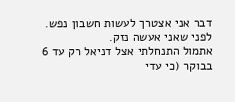דבר אני אצטרך לעשות חשבון נפש. לפני שאני אעשה נזק.
אתמול התנחלתי אצל דניאל רק עד 6 בבוקר (כי עדי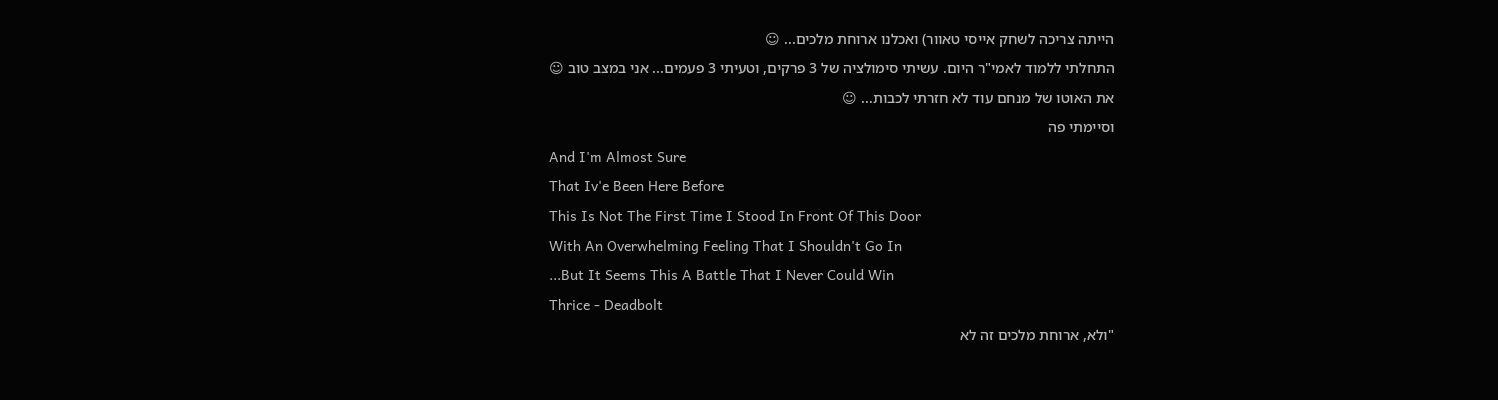הייתה צריכה לשחק אייסי טאוור) ואכלנו ארוחת מלכים... ☺
התחלתי ללמוד לאמי"ר היום. עשיתי סימולציה של 3 פרקים, וטעיתי 3 פעמים... אני במצב טוב ☺
את האוטו של מנחם עוד לא חזרתי לכבות... ☺
וסיימתי פה
And I'm Almost Sure
That Iv'e Been Here Before
This Is Not The First Time I Stood In Front Of This Door
With An Overwhelming Feeling That I Shouldn't Go In
...But It Seems This A Battle That I Never Could Win
Thrice - Deadbolt
"ולא, ארוחת מלכים זה לא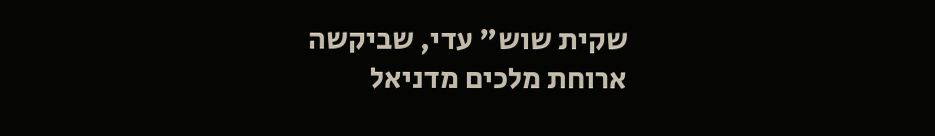שקית שוש" עדי, שביקשה ארוחת מלכים מדניאל